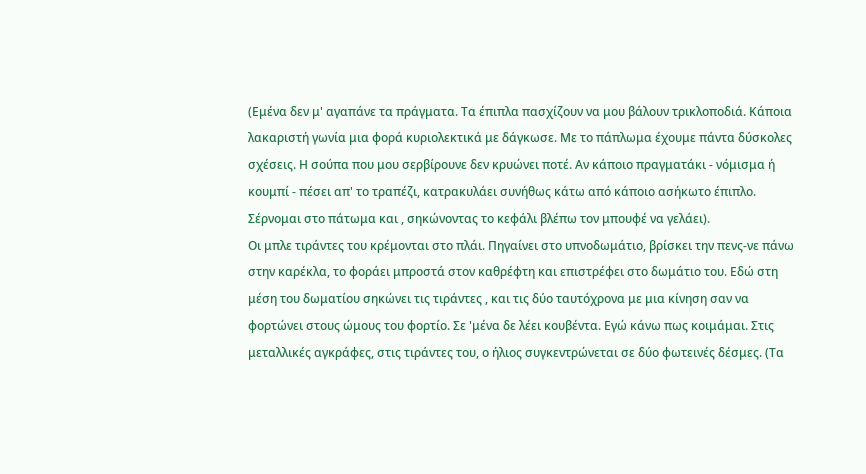(Εμένα δεν μ' αγαπάνε τα πράγματα. Τα έπιπλα πασχίζουν να μου βάλουν τρικλοποδιά. Κάποια λακαριστή γωνία μια φορά κυριολεκτικά με δάγκωσε. Με το πάπλωμα έχουμε πάντα δύσκολες σχέσεις. Η σούπα που μου σερβίρουνε δεν κρυώνει ποτέ. Αν κάποιο πραγματάκι - νόμισμα ή κουμπί - πέσει απ' το τραπέζι, κατρακυλάει συνήθως κάτω από κάποιο ασήκωτο έπιπλο. Σέρνομαι στο πάτωμα και , σηκώνοντας το κεφάλι βλέπω τον μπουφέ να γελάει).
Οι μπλε τιράντες του κρέμονται στο πλάι. Πηγαίνει στο υπνοδωμάτιο, βρίσκει την πενς-νε πάνω στην καρέκλα, το φοράει μπροστά στον καθρέφτη και επιστρέφει στο δωμάτιο του. Εδώ στη μέση του δωματίου σηκώνει τις τιράντες , και τις δύο ταυτόχρονα με μια κίνηση σαν να φορτώνει στους ώμους του φορτίο. Σε 'μένα δε λέει κουβέντα. Εγώ κάνω πως κοιμάμαι. Στις μεταλλικές αγκράφες, στις τιράντες του, ο ήλιος συγκεντρώνεται σε δύο φωτεινές δέσμες. (Τα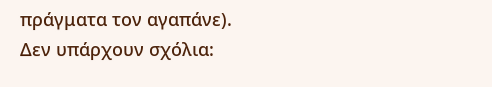πράγματα τον αγαπάνε).
Δεν υπάρχουν σχόλια: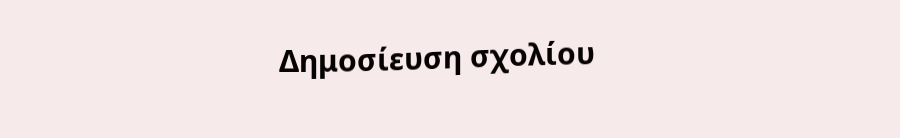Δημοσίευση σχολίου